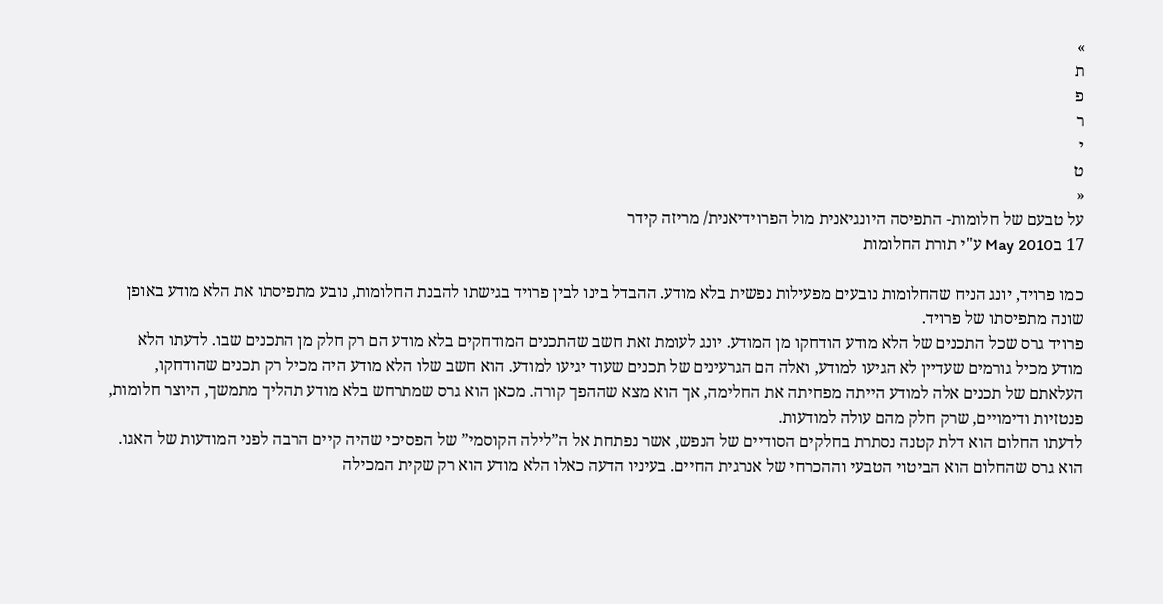»
ת
פ
ר
י
ט
«
על טבעם של חלומות- התפיסה היונגיאנית מול הפרוידיאנית/ מריזה קידר
17 בMay 2010 ע"י תורת החלומות

כמו פרויד, יונג הניח שהחלומות נובעים מפעילות נפשית בלא מודע. ההבדל בינו לבין פרויד בגישתו להבנת החלומות, נובע מתפיסתו את הלא מודע באופן שונה מתפיסתו של פרויד.
פרויד גרס שכל התכנים של הלא מודע הודחקו מן המודע. יונג לעומת זאת חשב שהתכנים המודחקים בלא מודע הם רק חלק מן התכנים שבו. לדעתו הלא מודע מכיל גורמים שעדיין לא הגיעו למודע, ואלה הם הגרעינים של תכנים שעוד יגיעו למודע. הוא חשב שלו הלא מודע היה מכיל רק תכנים שהודחקו, העלאתם של תכנים אלה למודע הייתה מפחיתה את החלימה, אך הוא מצא שההפך קורה. מכאן הוא גרס שמתרחש בלא מודע תהליך מתמשך, היוצר חלומות, פנטזיות ודימויים, שרק חלק מהם עולה למודעות.
לדעתו החלום הוא דלת קטנה נסתרת בחלקים הסודיים של הנפש, אשר נפתחת אל ה”לילה הקוסמי” של הפסיכי שהיה קיים הרבה לפני המודעות של האגו. הוא גרס שהחלום הוא הביטוי הטבעי וההכרחי של אנרגית החיים. בעיניו הדעה כאלו הלא מודע הוא רק שקית המכילה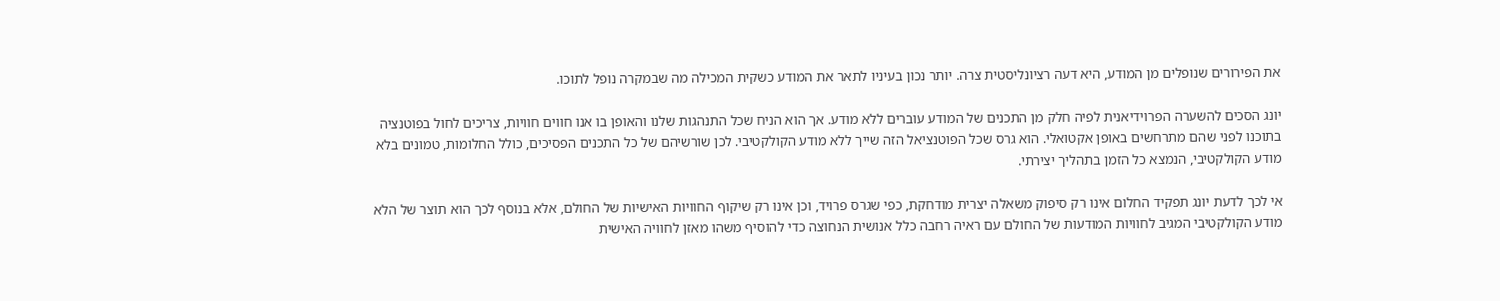את הפירורים שנופלים מן המודע, היא דעה רציונליסטית צרה. יותר נכון בעיניו לתאר את המודע כשקית המכילה מה שבמקרה נופל לתוכו.

יונג הסכים להשערה הפרוידיאנית לפיה חלק מן התכנים של המודע עוברים ללא מודע. אך הוא הניח שכל התנהגות שלנו והאופן בו אנו חווים חוויות, צריכים לחול בפוטנציה בתוכנו לפני שהם מתרחשים באופן אקטואלי. הוא גרס שכל הפוטנציאל הזה שייך ללא מודע הקולקטיבי. לכן שורשיהם של כל התכנים הפסיכים, כולל החלומות, טמונים בלא מודע הקולקטיבי, הנמצא כל הזמן בתהליך יצירתי.

אי לכך לדעת יונג תפקיד החלום אינו רק סיפוק משאלה יצרית מודחקת, כפי שגרס פרויד, וכן אינו רק שיקוף החוויות האישיות של החולם, אלא בנוסף לכך הוא תוצר של הלא מודע הקולקטיבי המגיב לחוויות המודעות של החולם עם ראיה רחבה כלל אנושית הנחוצה כדי להוסיף משהו מאזן לחוויה האישית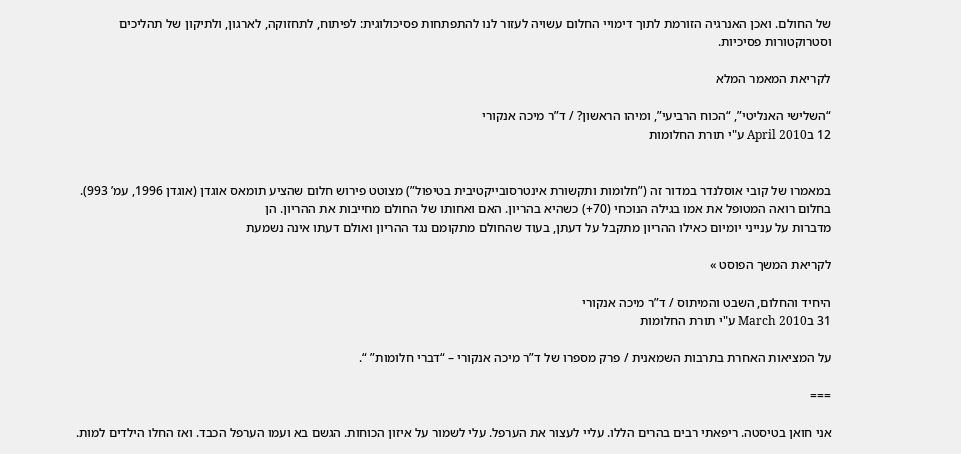של החולם. ואכן האנרגיה הזורמת לתוך דימויי החלום עשויה לעזור לנו להתפתחות פסיכולוגית: לפיתוח, לתחזוקה, לארגון, ולתיקון של תהליכים וסטרוקטורות פסיכיות.

לקריאת המאמר המלא

“השלישי האנליטי”, “הכוח הרביעי”, ומיהו הראשון? / ד”ר מיכה אנקורי
12 בApril 2010 ע"י תורת החלומות


במאמרו של קובי אוסלנדר במדור זה (”חלומות ותקשורת אינטרסובייקטיבית בטיפול”) מצוטט פירוש חלום שהציע תומאס אוגדן (אוגדן 1996, עמ’ 993). בחלום רואה המטופל את אמו בגילה הנוכחי (70+) כשהיא בהריון. האם ואחותו של החולם מחייבות את ההריון. הן
מדברות על ענייני יומיום כאילו ההריון מתקבל על דעתן, בעוד שהחולם מתקומם נגד ההריון ואולם דעתו אינה נשמעת

לקריאת המשך הפוסט »

היחיד והחלום, השבט והמיתוס / ד”ר מיכה אנקורי
31 בMarch 2010 ע"י תורת החלומות

על המציאות האחרת בתרבות השמאנית / פרק מספרו של ד”ר מיכה אנקורי – “דברי חלומות” “.

===

אני חואן בטיסטה. ריפאתי רבים בהרים הללו. עליי לעצור את הערפל. עלי לשמור על איזון הכוחות. הגשם בא ועמו הערפל הכבד. ואז החלו הילדים למות.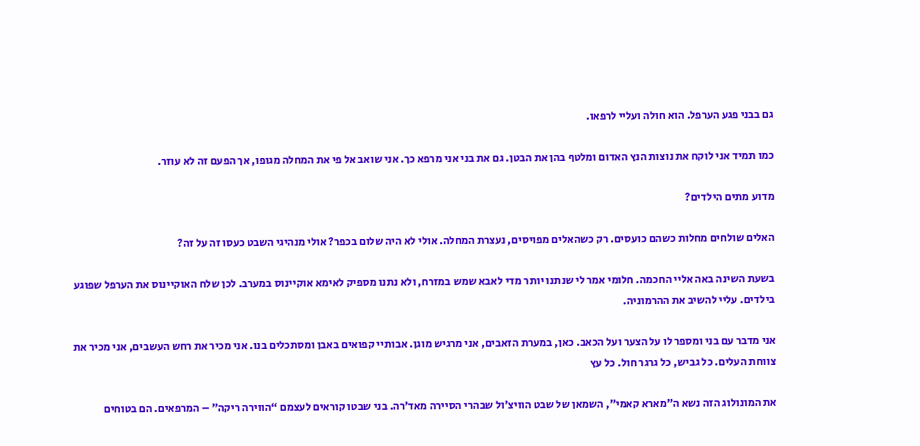גם בבני פגע הערפל. הוא חולה ועליי לרפאו.

כמו תמיד אני לוקח את נוצות הנץ האדום ומלטף בהן את הבטן. גם את בני אני מרפא כך. אני שואב אל פי את המחלה מגופו, אך הפעם זה לא עוזר.

מדוע מתים הילדים?

האלים שולחים מחלות כשהם כועסים. רק כשהאלים מפויסים, נעצרת המחלה. אולי לא היה שלום בכפר? אולי מנהיגי השבט כעסו זה על זה?

בשעת השינה באה אליי החכמה. חלומי אמר לי שנתנו יותר מדי לאבא שמש במזרח, ולא נתנו מספיק לאימא אוקיינוס במערב. לכן שלח האוקיינוס את הערפל שפוגע בילדים. עליי להשיב את ההרמוניה.

אני מדבר עם בני ומספר לו על הצער ועל הכאב. כאן, במערת הזאבים, אני מרגיש מוגן. אבותיי קפואים באבן ומסתכלים בנו. אני מכיר את רחש העשבים, אני מכיר את צווחת העלים. כל גביש, כל גרגר חול. כל עץ

את המונולוג הזה נשא ה”מארא קאמי”, השמאן של שבט הוויצ’ול שבהרי הסיירה מאד’רה. בני שבטו קוראים לעצמם “הווירה ריקה” – המרפאים. הם בטוחים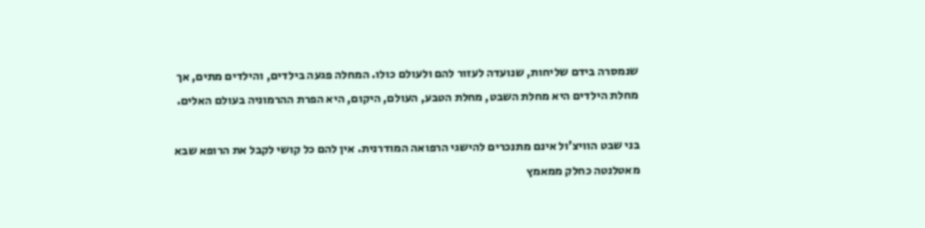שנמסרה בידם שליחות, שנועדה לעזור להם ולעולם כולו. המחלה פגעה בילדים, והילדים מתים, אך מחלת הילדים היא מחלת השבט, מחלת הטבע, העולם, היקום, היא הפרת ההרמוניה בעולם האלים.

בני שבט הוויצ’ול אינם מתנכרים להישגי הרפואה המודרנית. אין להם כל קושי לקבל את הרופא שבא מאטלנטה כחלק ממאמץ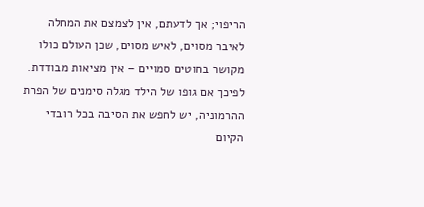הריפוי; אך לדעתם, אין לצמצם את המחלה לאיבר מסוים, לאיש מסוים, שכן העולם כולו מקושר בחוטים סמויים – אין מציאות מבודדת. לפיכך אם גופו של הילד מגלה סימנים של הפרת ההרמוניה, יש לחפש את הסיבה בכל רובדי הקיום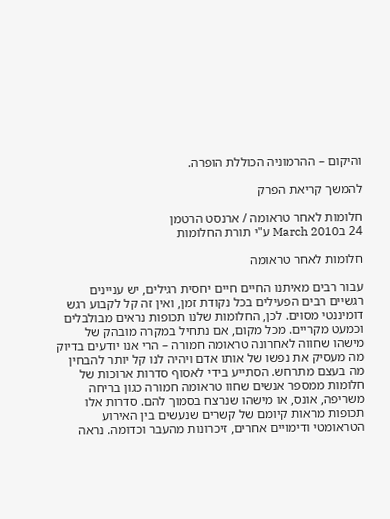והיקום – ההרמוניה הכוללת הופרה.

להמשך קריאת הפרק

חלומות לאחר טראומה / ארנסט הרטמן
24 בMarch 2010 ע"י תורת החלומות

חלומות לאחר טראומה

עבור רבים מאיתנו החיים חיים יחסית רגילים, יש עניינים רגשיים רבים הפעילים בכל נקודת זמן, ואין זה קל לקבוע רגש דומיננטי מסוים. לכן, החלומות שלנו תכופות נראים מבולבלים וכמעט מקריים. מכל מקום, אם נתחיל במקרה מובהק של מישהו שחווה לאחרונה טראומה חמורה – הרי אנו יודעים בדיוק מה מעסיק את נפשו של אותו אדם ויהיה לנו קל יותר להבחין מה בעצם מתרחש. הסתייע בידי לאסוף סדרות ארוכות של חלומות ממספר אנשים שחוו טראומה חמורה כגון בריחה משריפה, אונס, או מישהו שנרצח בסמוך להם. סדרות אלו תכופות מראות קיומם של קשרים שנעשים בין האירוע הטראומטי ודימויים אחרים, זיכרונות מהעבר וכדומה. נראה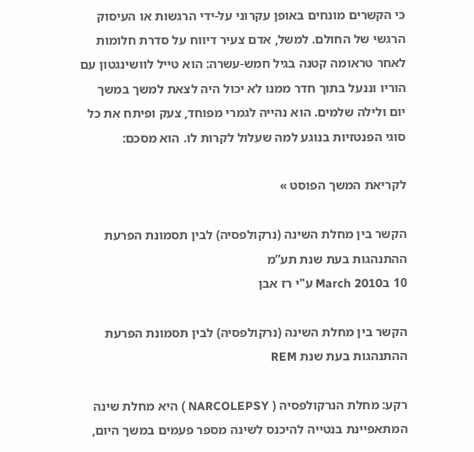כי הקשרים מונחים באופן עקרוני על-ידי הרגשות או העיסוק הרגשי של החולם. למשל, אדם צעיר דיווח על סדרת חלומות לאחר טראומה קטנה בגיל חמש-עשרה: הוא טייל לוושינגטון עם הוריו וננעל בתוך חדר ממנו לא יכול היה לצאת למשך במשך יום ולילה שלמים. הוא נהייה לגמרי מפוחד, צעק ופיתח את כל סוגי הפנטזיות בנוגע למה שעלול לקרות לו. הוא מסכם:

לקריאת המשך הפוסט »

הקשר בין מחלת השינה (נרקולפסיה) לבין תסמונת הפרעת ההתנהגות בעת שנת תע”מ
10 בMarch 2010 ע"י רז אבן

הקשר בין מחלת השינה (נרקולפסיה) לבין תסמונת הפרעת ההתנהגות בעת שנת REM

רקע: מחלת הנרקולפסיה ( NARCOLEPSY ) היא מחלת שינה המתאפיינת בנטייה להיכנס לשינה מספר פעמים במשך היום,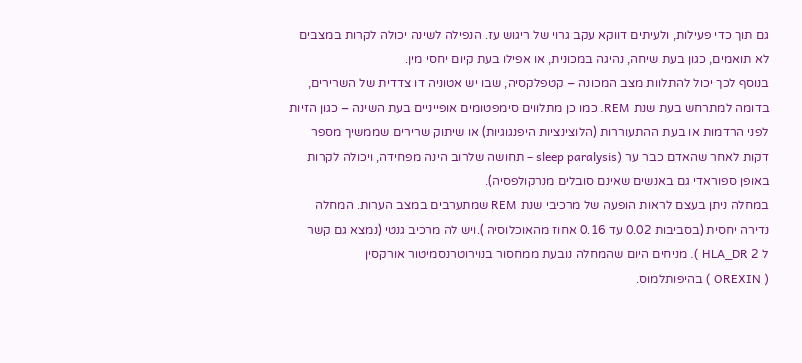גם תוך כדי פעילות, ולעיתים דווקא עקב גרוי של ריגוש עז. הנפילה לשינה יכולה לקרות במצבים לא תואמים, כגון בעת שיחה, נהיגה במכונית, או אפילו בעת קיום יחסי מין.
בנוסף לכך יכול להתלוות מצב המכונה – קטפלקסיה, שבו יש אטוניה דו צדדית של השרירים, בדומה למתרחש בעת שנת REM. כמו כן מתלווים סימפטומים אופייניים בעת השינה – כגון הזיות לפני הרדמות או בעת ההתעוררות (הלוצינציות היפנגוגיות) או שיתוק שרירים שממשיך מספר דקות לאחר שהאדם כבר ער (sleep paralysis – תחושה שלרוב הינה מפחידה, ויכולה לקרות באופן ספוראדי גם באנשים שאינם סובלים מנרקולפסיה).
במחלה ניתן בעצם לראות הופעה של מרכיבי שנת REM שמתערבים במצב הערות. המחלה נדירה יחסית (בסביבות 0.02 עד 0.16 אחוז מהאוכלוסיה ).ויש לה מרכיב גנטי (נמצא גם קשר
ל 2 HLA_DR ). מניחים היום שהמחלה נובעת ממחסור בנוירוטרנסמיטור אורקסין
( OREXIN ) בהיפותלמוס.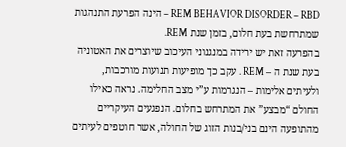REM BEHAVIOR DISORDER – RBD – הינה הפרעת התנהגות שמתרחשת בעת חלום, בזמן שנת REM.
בהפרעה זאת יש ירידה במנגנוני העיכוב שיוצרים את האטוניה בעת שנת ה – REM . עקב כך מופיעות תנועות מורכבות, ולעיתים אלימות – הנגרמות ע”י מצב החלימה. נראה כאילו החולם “מבצע” את המתרחש בחלום. הנפגעים העיקריים מהתופעה הינם בני/בנות הזוג של החולה, אשר חוטפים לעיתים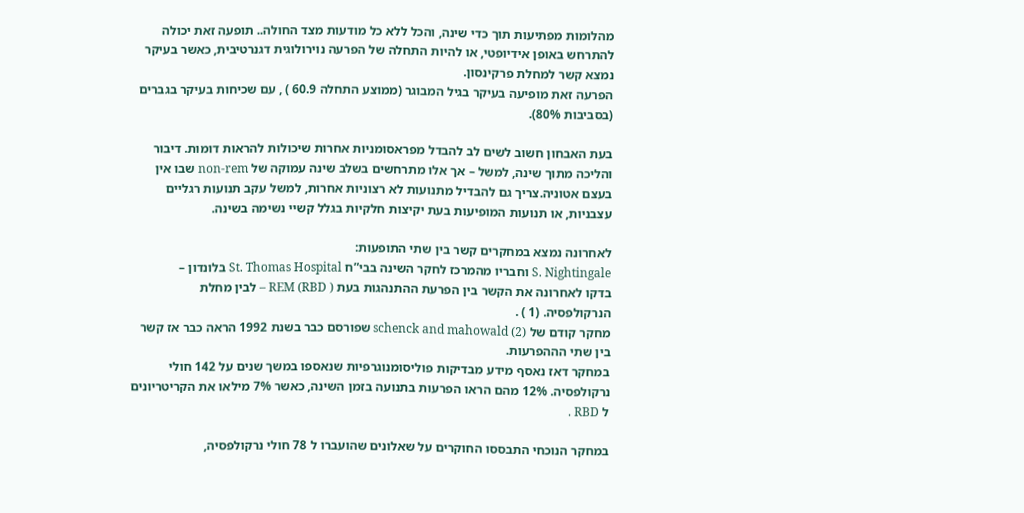מהלומות מפתיעות תוך כדי שינה, והכל ללא כל מודעות מצד החולה.. תופעה זאת יכולה להתרחש באופן אידיופטי, או להיות התחלה של הפרעה נוירולוגית דגנרטיבית, כאשר בעיקר נמצא קשר למחלת פרקינסון.
הפרעה זאת מופיעה בעיקר בגיל המבוגר (ממוצע התחלה 60.9 ) , עם שכיחות בעיקר בגברים (בסביבות 80%).

בעת האבחון חשוב לשים לב להבדל מפראסומניות אחרות שיכולות להראות דומות. דיבור והליכה מתוך שינה, למשל – אך אלו מתרחשים בשלב שינה עמוקה של non-rem שבו אין בעצם אטוניה.צריך גם להבדיל מתנועות לא רצוניות אחרות, למשל עקב תנועות רגליים עצבניות, או תנועות המופיעות בעת יקיצות חלקיות בגלל קשיי נשימה בשינה.

לאחרונה נמצא במחקרים קשר בין שתי התופעות:
S. Nightingale וחבריו מהמרכז לחקר השינה בבי”ח St. Thomas Hospital בלונדון –
בדקו לאחרונה את הקשר בין הפרעת ההתנהגות בעת REM (RBD ) – לבין מחלת הנרקולפסיה. (1 ) .
מחקר קודם של schenck and mahowald (2) שפורסם כבר בשנת 1992 הראה כבר אז קשר בין שתי הההפרעות.
במחקר דאז נאסף מידע מבדיקות פוליסומנוגרפיות שנאספו במשך שנים על 142 חולי נרקולפסיה. 12% מהם הראו הפרעות בתנועה בזמן השינה, כאשר 7% מילאו את הקריטריונים ל RBD .

במחקר הנוכחי התבססו החוקרים על שאלונים שהועברו ל 78 חולי נרקולפסיה,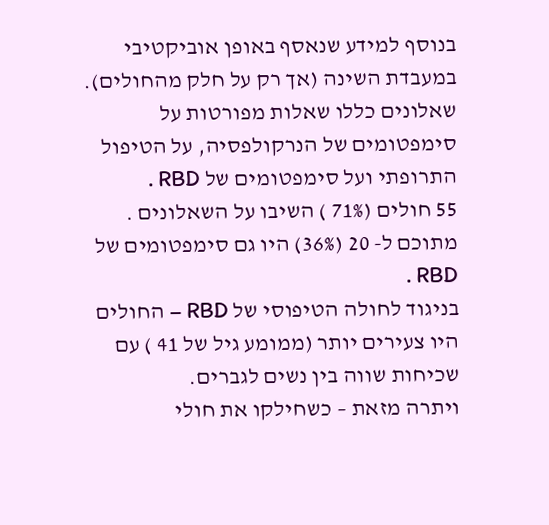בנוסף למידע שנאסף באופן אוביקטיבי במעבדת השינה (אך רק על חלק מהחולים). שאלונים כללו שאלות מפורטות על סימפטומים של הנרקולפסיה, על הטיפול התרופתי ועל סימפטומים של RBD .
55 חולים (71% ) השיבו על השאלונים . מתוכם ל- 20 (36%) היו גם סימפטומים של RBD .
בניגוד לחולה הטיפוסי של RBD – החולים היו צעירים יותר (ממומע גיל של 41 ) עם שכיחות שווה בין נשים לגברים.
ויתרה מזאת – כשחילקו את חולי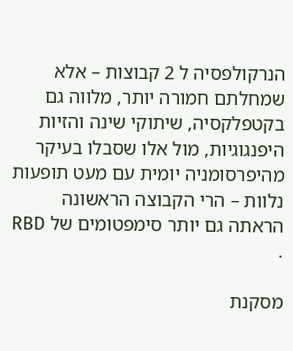הנרקולפסיה ל 2 קבוצות – אלא שמחלתם חמורה יותר, מלווה גם בקטפלקסיה, שיתוקי שינה והזיות היפנגוגיות, מול אלו שסבלו בעיקר מהיפרסומניה יומית עם מעט תופעות נלוות – הרי הקבוצה הראשונה הראתה גם יותר סימפטומים של RBD .

מסקנת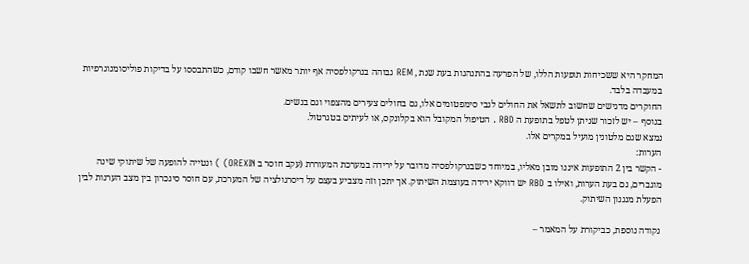המחקר היא ששכיחות תופעות הללו, של הפרעה בהתנהגות בעת שנת , REM גבוהה בנרקולפסיה אף יותר מאשר חשבו קודם, כשהתבססו על בדיקות פוליסומנוגרפיות במעבדה בלבד.
החוקרים מדגישים שחשוב לתשאל את החולים לגבי סימפטומים אלו, גם בחולים צעירים מהצפוי וגם בנשים.
בנוסף – יש לזכור שניתן לטפל בתופעת ה RBD . הטיפול המקובל הוא בקלונקס, או לעיתים בטגרטול.
נמצא שגם מלטונין מועיל במקרים אלו.
הערות:
- הקשר בין 2 התופעות איננו מובן מאליו, במיוחד כשבנרקולפסיה מדובר על ירידה במערכת המעוררת (עקב חוסר ב OREXIN) ) ונטייה להופעה של שיתוקי שינה מוגברים, גם בעת הערות, ואילו ב RBD יש דווקא ירידה בעוצמת השיתוק. אך יתכן וזה מצביע בעצם על דיסרגולציה של המערכת, עם חוסר סינכרון בין מצב הערנות לבין הפעלת מנגנון השיתוק.

נקודה נוספת, כביקורת על המאמר –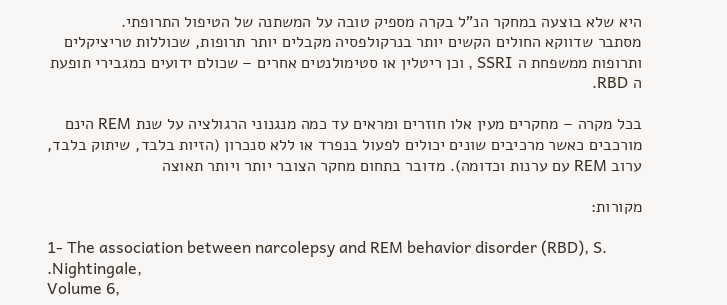היא שלא בוצעה במחקר הנ”ל בקרה מספיק טובה על המשתנה של הטיפול התרופתי.
מסתבר שדווקא החולים הקשים יותר בנרקולפסיה מקבלים יותר תרופות, שכוללות טריציקלים ותרופות ממשפחת ה SSRI , וכן ריטלין או סטימולנטים אחרים – שכולם ידועים כמגבירי תופעת ה RBD.

בכל מקרה – מחקרים מעין אלו חוזרים ומראים עד כמה מנגנוני הרגולציה על שנת REM הינם מורכבים כאשר מרכיבים שונים יכולים לפעול בנפרד או ללא סנכרון (הזיות בלבד, שיתוק בלבד, ערוב REM עם ערנות וכדומה). מדובר בתחום מחקר הצובר יותר ויותר תאוצה

מקורות:

1- The association between narcolepsy and REM behavior disorder (RBD), S. .Nightingale,
Volume 6,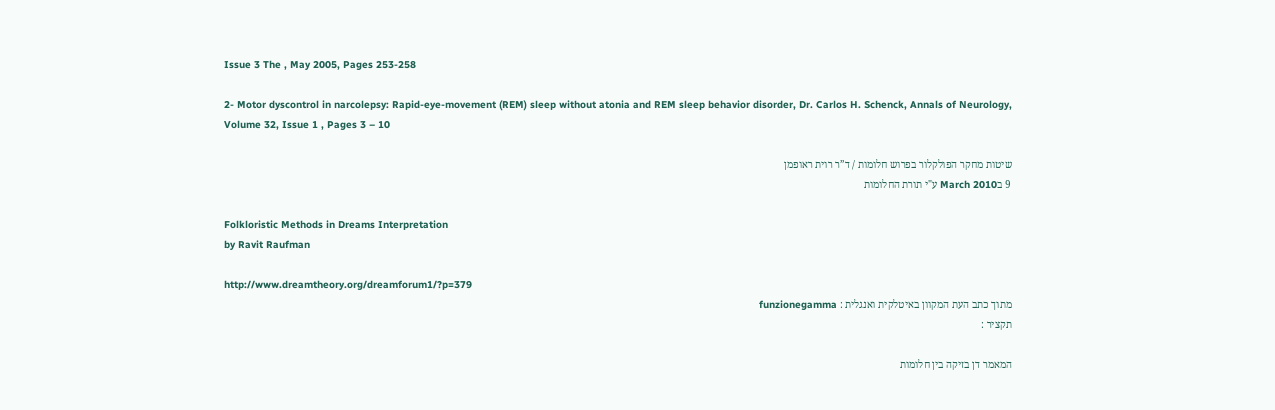Issue 3 The , May 2005, Pages 253-258

2- Motor dyscontrol in narcolepsy: Rapid-eye-movement (REM) sleep without atonia and REM sleep behavior disorder, Dr. Carlos H. Schenck, Annals of Neurology, Volume 32, Issue 1 , Pages 3 – 10

שיטות מחקר הפולקלור בפרוש חלומות / ד”ר רוית ראופמן
9 בMarch 2010 ע"י תורת החלומות

Folkloristic Methods in Dreams Interpretation
by Ravit Raufman

http://www.dreamtheory.org/dreamforum1/?p=379
מתוך כתב העת המקוון באיטלקית ואנגלית : funzionegamma
תקציר :

המאמר דן בזיקה בין חלומות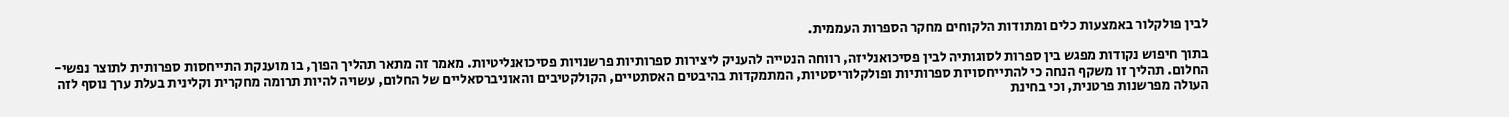לבין פולקלור באמצעות כלים ומתודות הלקוחים מחקר הספרות העממית.

בתוך חיפוש נקודות מפגש בין ספרות לסוגותיה לבין פסיכואנליזה, רווחה הנטייה להעניק ליצירות ספרותיות פרשנויות פסיכואנליטיות. מאמר זה מתאר תהליך הפוך, בו מוענקת התייחסות ספרותית לתוצר נפשי- החלום. תהליך זו משקף הנחה כי להתייחסויות ספרותיות ופולקלוריסטיות, המתמקדות בהיבטים האסתטיים, הקולקטיבים והאוניברסאליים של החלום, עשויה להיות תרומה מחקרית וקלינית בעלת ערך נוסף לזה העולה מפרשנות פרטנית, וכי בחינת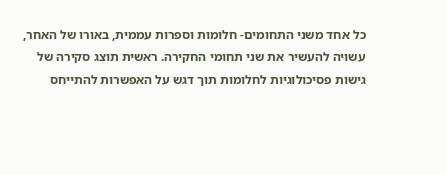כל אחד משני התחומים- חלומות וספרות עממית, באורו של האחר, עשויה להעשיר את שני תחומי החקירה. ראשית תוצג סקירה של גישות פסיכולוגיות לחלומות תוך דגש על האפשרות להתייחס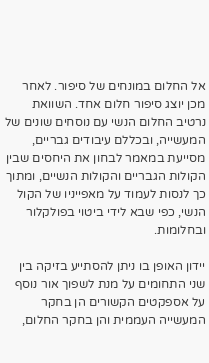אל החלום במונחים של סיפור. לאחר מכן יוצג סיפור חלום אחד. השוואת נרטיב החלום הנשי עם נוסחים שונים של המעשייה, ובכללם עיבודים גבריים, מסייעת במאמר לבחון את היחסים שבין הקולות הגבריים והקולות הנשיים, ומתוך כך לנסות לעמוד על מאפייניו של הקול הנשי, כפי שבא לידי ביטוי בפולקלור ובחלומות.

יידון האופן בו ניתן להסתייע בזיקה בין שני התחומים על מנת לשפוך אור נוסף על אספקטים הקשורים הן בחקר המעשייה העממית והן בחקר החלום,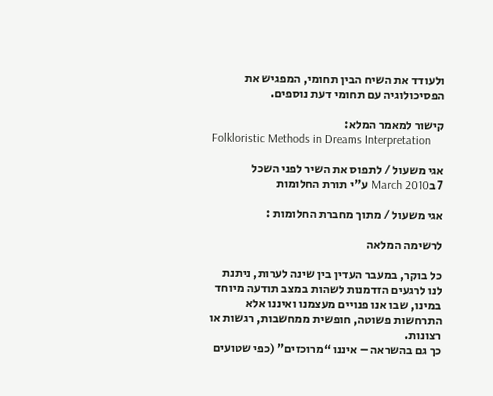ולעודד את השיח הבין תחומי, המפגיש את הפסיכולוגיה עם תחומי דעת נוספים.

קישור למאמר המלא:
Folkloristic Methods in Dreams Interpretation

אגי משעול / לתפוס את השיר לפני השכל
7 בMarch 2010 ע"י תורת החלומות

אגי משעול / מתוך מחברת החלומות :

לרשימה המלאה

כל בוקר, במעבר העדין בין שינה לערות, ניתנת לנו לרגעים הזדמנות לשהות במצב תודעה מיוחד במינו, שבו אנו פנויים מעצמנו ואיננו אלא התרחשות פשוטה, חופשית ממחשבות, רגשות או רצונות.
כך גם בהשראה – איננו “מרוכזים” (כפי שטועים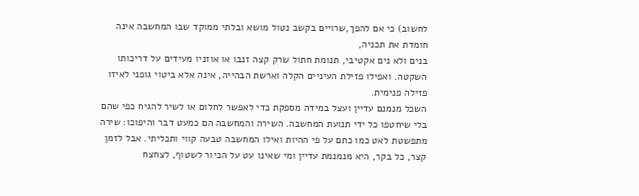לחשוב) כי אם להפך,שרויים בקשב נטול מושא ובלתי ממוקד שבו המחשבה אינה חומדת את תכניה,
בנים ולא נים אקטיבי, תנומת חתול שרק קצה זנבו או אוזניו מעידים על דריכותו השקטה. ואפילו פזילת העיניים הקלה וארשת הבהייה, אינה אלא ביטוי גופני לאיזו פזילה פנימית.
השכל מנמנם עדיין ועצל במידה מספקת כדי לאפשר לחלום או לשיר להגיח כפי שהם בלי שיחטפו כל ידי תנועת המחשבה. השירה והמחשבה הם כמעט דבר והיפוכו: שירה מתפשטת לאט כמו כתם על פי ההיות ואילו המחשבה טבעה קווי ותכליתי. אבל לזמן קצר, כל בקר, היא מנמנמת עדיין ומי שאינו עט על הכיור לשטוף, לצחצח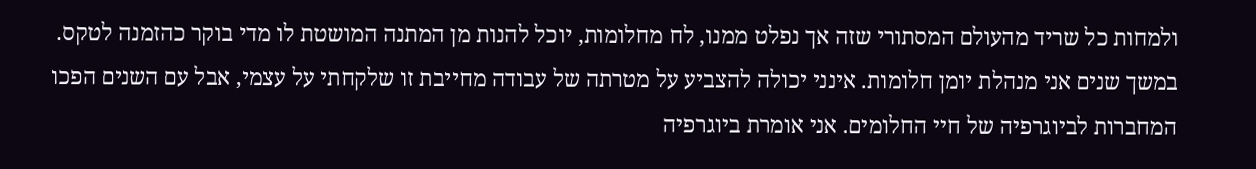ולמחות כל שריד מהעולם המסתורי שזה אך נפלט ממנו, לח מחלומות, יוכל להנות מן המתנה המושטת לו מדי בוקר כהזמנה לטקס.
במשך שנים אני מנהלת יומן חלומות. אינני יכולה להצביע על מטרתה של עבודה מחייבת זו שלקחתי על עצמי, אבל עם השנים הפכו המחברות לביוגרפיה של חיי החלומים. אני אומרת ביוגרפיה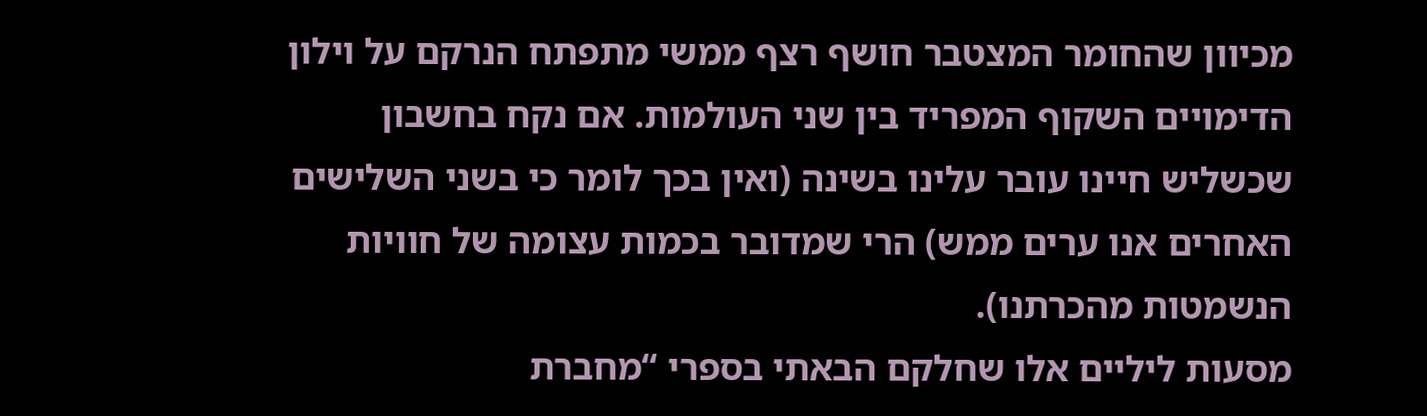מכיוון שהחומר המצטבר חושף רצף ממשי מתפתח הנרקם על וילון הדימויים השקוף המפריד בין שני העולמות. אם נקח בחשבון שכשליש חיינו עובר עלינו בשינה (ואין בכך לומר כי בשני השלישים האחרים אנו ערים ממש) הרי שמדובר בכמות עצומה של חוויות הנשמטות מהכרתנו).
מסעות ליליים אלו שחלקם הבאתי בספרי “מחברת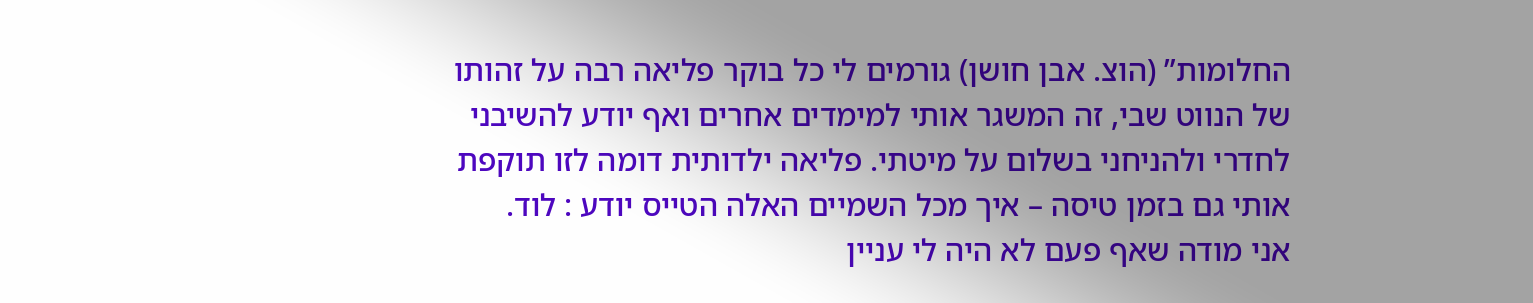החלומות” (הוצ. אבן חושן) גורמים לי כל בוקר פליאה רבה על זהותו של הנווט שבי, זה המשגר אותי למימדים אחרים ואף יודע להשיבני לחדרי ולהניחני בשלום על מיטתי. פליאה ילדותית דומה לזו תוקפת אותי גם בזמן טיסה – איך מכל השמיים האלה הטייס יודע : לוד.
אני מודה שאף פעם לא היה לי עניין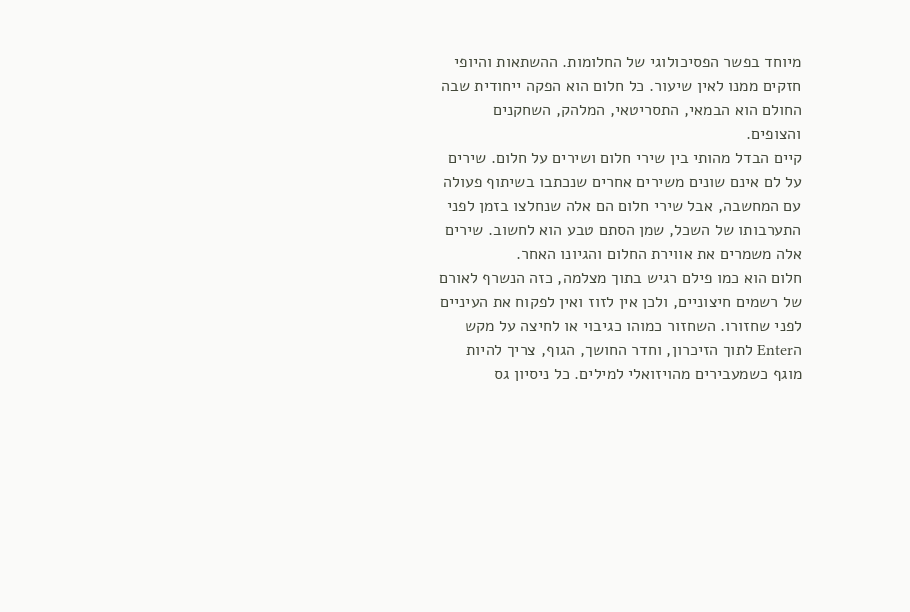מיוחד בפשר הפסיכולוגי של החלומות. ההשתאות והיופי חזקים ממנו לאין שיעור. כל חלום הוא הפקה ייחודית שבה החולם הוא הבמאי, התסריטאי, המלהק, השחקנים והצופים.
קיים הבדל מהותי בין שירי חלום ושירים על חלום. שירים על לם אינם שונים משירים אחרים שנכתבו בשיתוף פעולה עם המחשבה, אבל שירי חלום הם אלה שנחלצו בזמן לפני התערבותו של השכל, שמן הסתם טבע הוא לחשוב. שירים אלה משמרים את אווירת החלום והגיונו האחר.
חלום הוא כמו פילם רגיש בתוך מצלמה, כזה הנשרף לאורם של רשמים חיצוניים, ולכן אין לזוז ואין לפקוח את העיניים לפני שחזורו. השחזור כמוהו כגיבוי או לחיצה על מקש הEnter לתוך הזיכרון, וחדר החושך, הגוף, צריך להיות מוגף כשמעבירים מהויזואלי למילים. כל ניסיון גס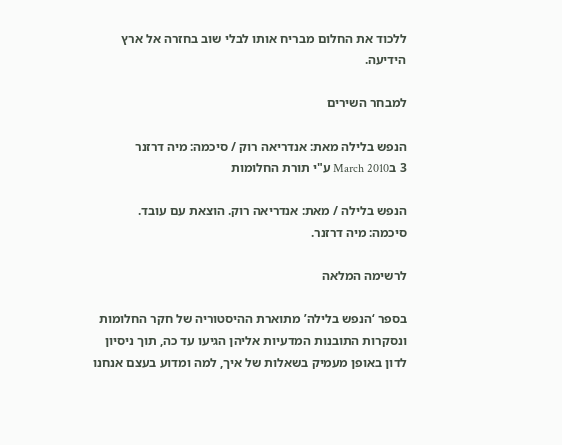ללכוד את החלום מבריח אותו לבלי שוב בחזרה אל ארץ הידיעה.

למבחר השירים

הנפש בלילה מאת: אנדריאה רוק / סיכמה: מיה דרזנר
3 בMarch 2010 ע"י תורת החלומות

הנפש בלילה / מאת: אנדריאה רוק. הוצאת עם עובד.
סיכמה: מיה דרזנר.

לרשימה המלאה

בספר ‘הנפש בלילה’ מתוארת ההיסטוריה של חקר החלומות ונסקרות התובנות המדעיות אליהן הגיעו עד כה, תוך ניסיון לדון באופן מעמיק בשאלות של איך, למה ומדוע בעצם אנחנו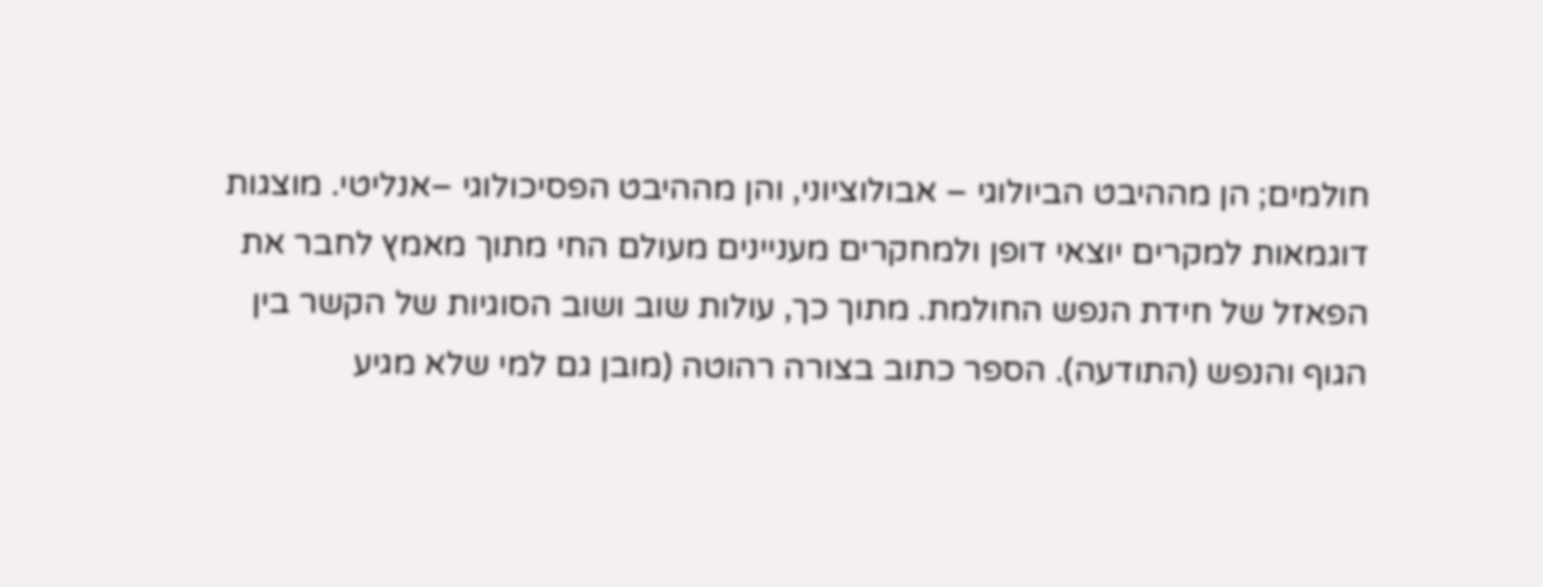חולמים; הן מההיבט הביולוגי – אבולוציוני, והן מההיבט הפסיכולוגי –אנליטי. מוצגות דוגמאות למקרים יוצאי דופן ולמחקרים מעניינים מעולם החי מתוך מאמץ לחבר את הפאזל של חידת הנפש החולמת. מתוך כך, עולות שוב ושוב הסוגיות של הקשר בין הגוף והנפש (התודעה). הספר כתוב בצורה רהוטה (מובן גם למי שלא מגיע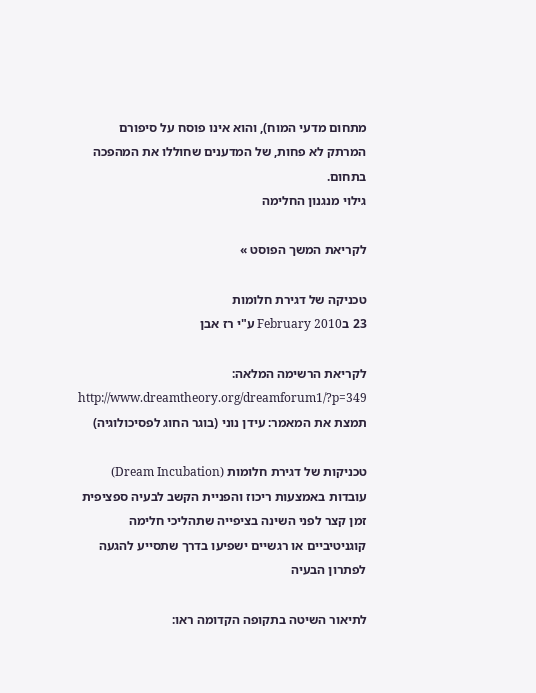מתחום מדעי המוח), והוא אינו פוסח על סיפורם המרתק לא פחות, של המדענים שחוללו את המהפכה בתחום.
גילוי מנגנון החלימה

לקריאת המשך הפוסט »

טכניקה של דגירת חלומות
23 בFebruary 2010 ע"י רז אבן

לקריאת הרשימה המלאה:
http://www.dreamtheory.org/dreamforum1/?p=349
תמצת את המאמר: עידן נוני (בוגר החוג לפסיכולוגיה)

טכניקות של דגירת חלומות (Dream Incubation) עובדות באמצעות ריכוז והפניית הקשב לבעיה ספציפית זמן קצר לפני השינה בציפייה שתהליכי חלימה קוגניטיביים או רגשיים ישפיעו בדרך שתסייע להגעה לפתרון הבעיה

לתיאור השיטה בתקופה הקדומה ראו: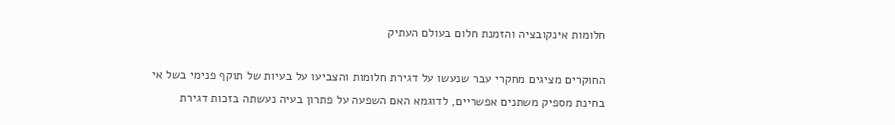חלומות אינקובציה והזמנת חלום בעולם העתיק

החוקרים מציגים מחקרי עבר שנעשו על דגירת חלומות והצביעו על בעיות של תוקף פנימי בשל אי בחינת מספיק משתנים אפשריים, לדוגמא האם השפעה על פתרון בעיה נעשתה בזכות דגירת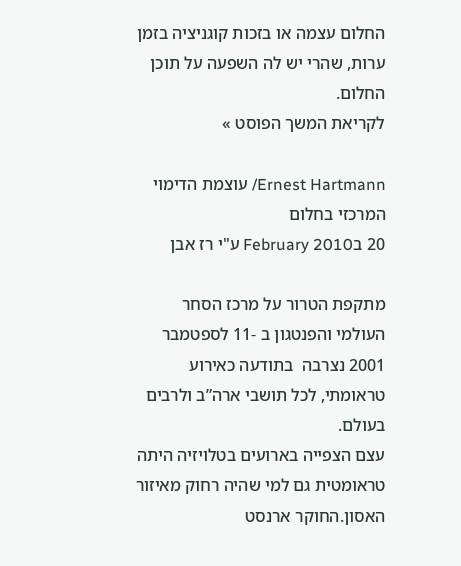החלום עצמה או בזכות קוגניציה בזמן ערות, שהרי יש לה השפעה על תוכן החלום.
לקריאת המשך הפוסט »

Ernest Hartmann/ עוצמת הדימוי המרכזי בחלום
20 בFebruary 2010 ע"י רז אבן

מתקפת הטרור על מרכז הסחר העולמי והפנטגון ב -11 לספטמבר 2001 נצרבה  בתודעה כאירוע טראומתי, לכל תושבי ארה”ב ולרבים בעולם.
עצם הצפייה בארועים בטלויזיה היתה טראומטית גם למי שהיה רחוק מאיזור האסון.החוקר ארנסט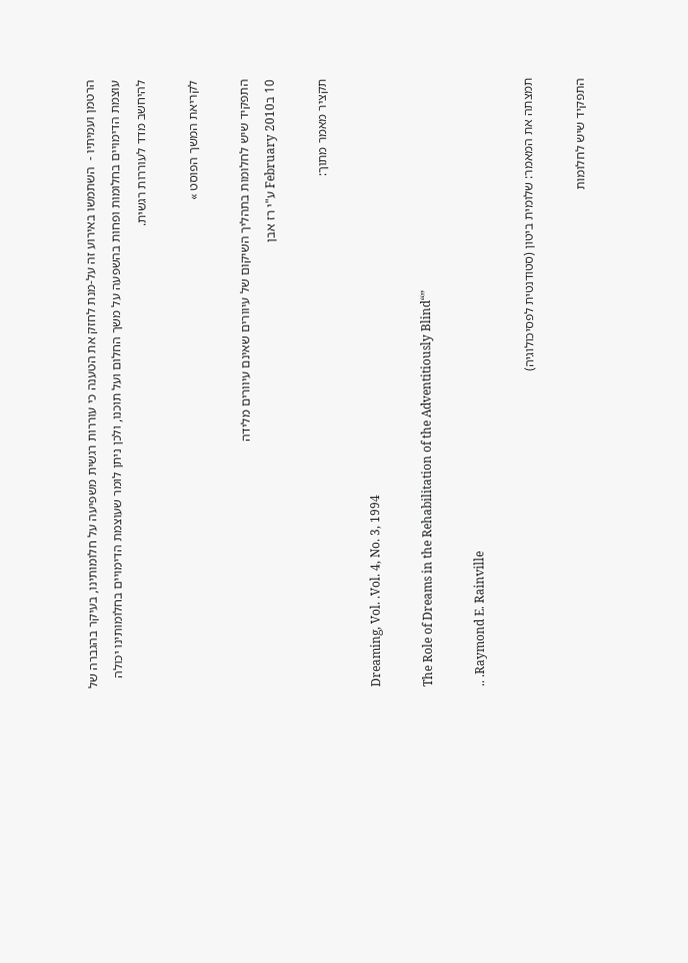הרטמן ועמיתיו -  השתמשו באירוע זה על-מנת לחזק את הטענה כי עוררות רגשית משפיעה על חלומותינו, בעיקר בהגברה של עוצמת הדימויים בחלומות ופחות בהשפעה על משך החלום ועל תוכנו, ולכן ניתן לומר שעוצמת הדימויים בחלומותינו יכולה להיחשב מדד לעוררות רגשית.

לקריאת המשך הפוסט »

התפקיד שיש לחלומות בתהליך השיקום של עיוורים שאינם עיוורים מלידה
10 בFebruary 2010 ע"י רז אבן

תקציר מאמר מתוך:

Dreaming, Vol. .Vol. 4, No. 3, 1994

The Role of Dreams in the Rehabilitation of the Adventitiously Blind“”

.. .Raymond E. Rainville

תמצתה את המאמר: שלומית ביטון (סטודנטית לפסיכולוגיה)

התפקיד שיש לחלומות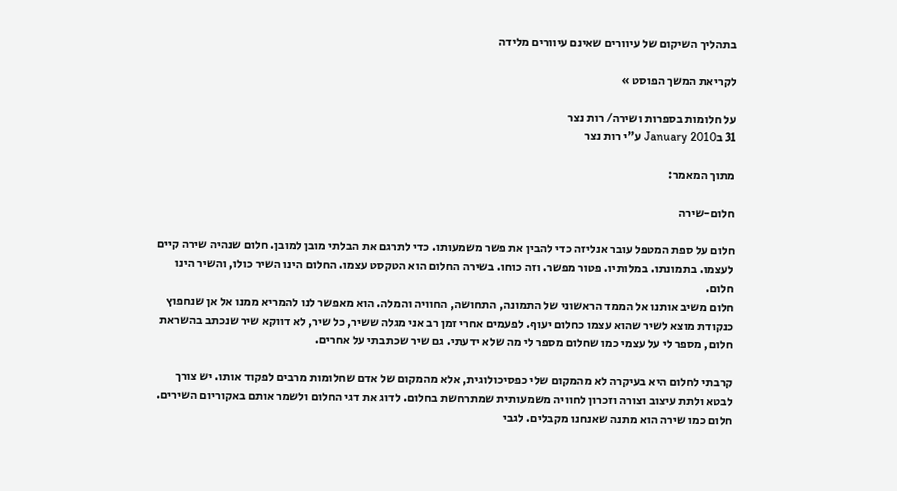בתהליך השיקום של עיוורים שאינם עיוורים מלידה

לקריאת המשך הפוסט »

על חלומות בספרות ושירה/ רות נצר
31 בJanuary 2010 ע"י רות נצר

מתוך המאמר:

חלום-שירה

חלום על ספת המטפל עובר אנליזה כדי להבין את פשר משמעותו. כדי לתרגם את הבלתי מובן למובן. חלום שנהיה שירה קיים לעצמו. בתמונתו. במלותיו. פטור מפשר. וזה כוחו. בשירה החלום הוא הטקסט עצמו. החלום הינו השיר כולו, והשיר הינו חלום.
חלום משיב אותנו אל הממד הראשוני של התמונה, התחושה, החוויה והמלה. הוא מאפשר לנו להמריא ממנו אל אן שנחפוץ כנקודת מוצא לשיר שהוא עצמו כחלום יעוף. לפעמים אחרי זמן רב אני מגלה ששיר, כל שיר, לא דווקא שיר שנכתב בהשראת חלום, מספר לי על עצמי כמו שחלום מספר לי מה שלא ידעתי. גם שיר שכתבתי על אחרים.

קרבתי לחלום היא בעיקרה לא מהמקום שלי כפסיכולוגית, אלא מהמקום של אדם שחלומות מרבים לפקוד אותו. יש צורך לבטא ולתת עיצוב וצורה וזכרון לחוויה משמעותית שמתרחשת בחלום. לדוג את דגי החלום ולשמר אותם באקוריום השירים.
חלום כמו שירה הוא מתנה שאנחנו מקבלים. לגבי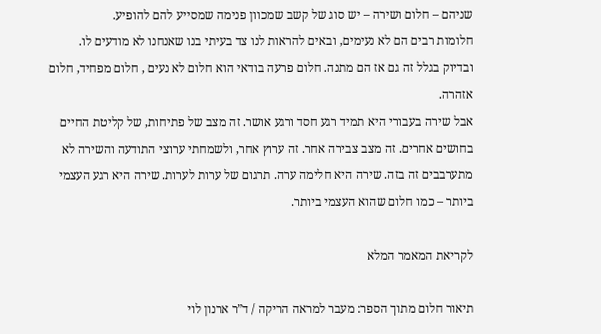שניהם – חלום ושירה – יש סוג של קשב שמכוון פנימה שמסייע להם להופיע.
חלומות רבים הם לא נעימים, ובאים להראות לנו צד בעיתי בנו שאנחנו לא מודעים לו. ובדיוק בגלל זה גם אז הם מתנה. חלום פרעה בודאי הוא חלום לא נעים , חלום מפחיד, חלום אזהרה.
אבל שירה בעבורי היא תמיד רגע חסד ורגע אושר. זה מצב של פתיחות, של קליטת החיים בחושים אחרים. זה מצב צבירה אחר. זה ערוץ אחר, ולשמחתי ערוצי התודעה והשירה לא מתערבבים זה בזה. שירה היא חלימה ערה. תרגום של ערות לערות. שירה היא רגע העצמי ביותר – כמו חלום שהוא העצמי ביותר.

לקריאת המאמר המלא

תיאור חלום מתוך הספר: מעבר למראה הריקה / ד”ר ארנון לוי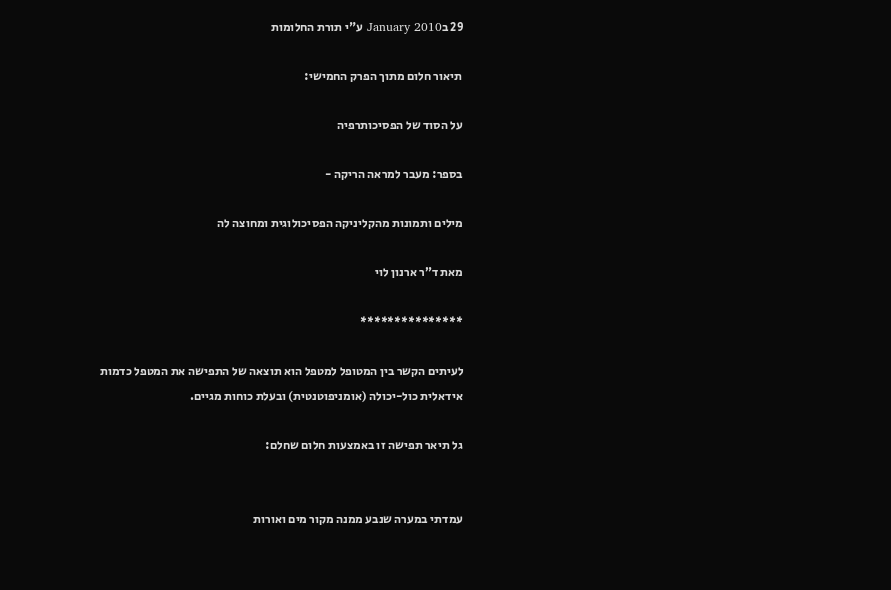29 בJanuary 2010 ע"י תורת החלומות

תיאור חלום מתוך הפרק החמישי:

על הסוד של הפסיכותרפיה

בספר: מעבר למראה הריקה -

מילים ותמונות מהקליניקה הפסיכולוגית ומחוצה לה

מאת ד”ר ארנון לוי

***************

לעיתים הקשר בין המטופל למטפל הוא תוצאה של התפישה את המטפל כדמות אידאלית כול-יכולה (אומניפוטנטית) ובעלת כוחות מגיים.

גל תיאר תפישה זו באמצעות חלום שחלם:


עמדתי במערה שנבע ממנה מקור מים ואורות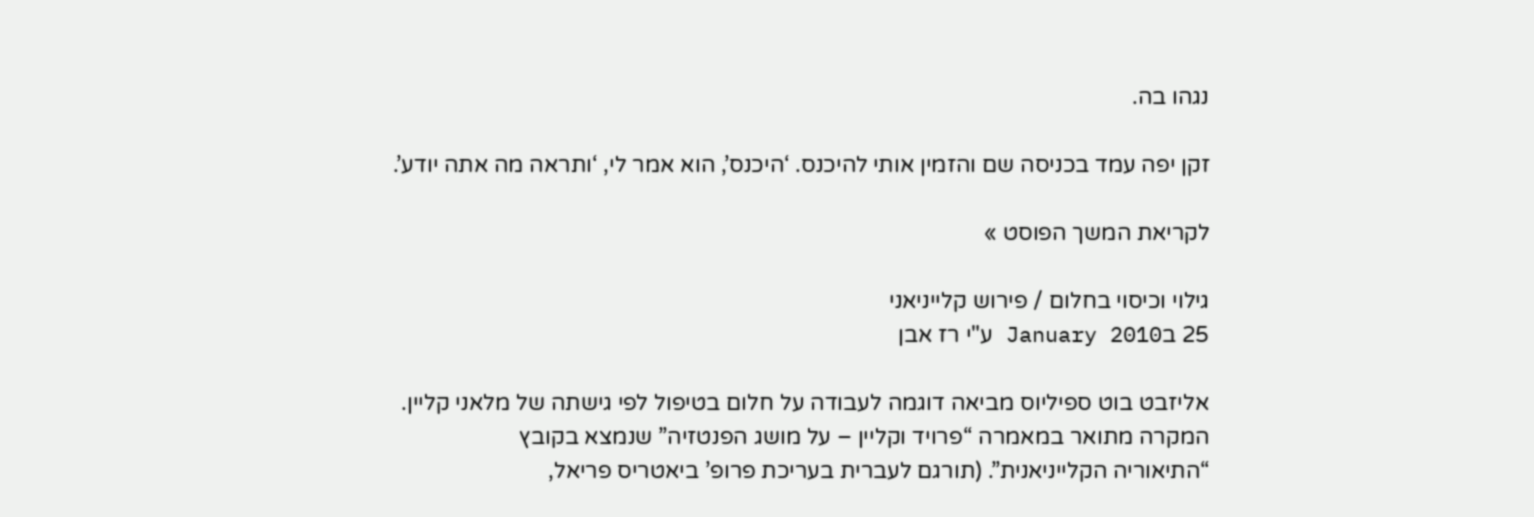נגהו בה.

זקן יפה עמד בכניסה שם והזמין אותי להיכנס. ‘היכנס’, הוא אמר לי, ‘ותראה מה אתה יודע’.

לקריאת המשך הפוסט »

גילוי וכיסוי בחלום / פירוש קלייניאני
25 בJanuary 2010 ע"י רז אבן

אליזבט בוט ספיליוס מביאה דוגמה לעבודה על חלום בטיפול לפי גישתה של מלאני קליין.
המקרה מתואר במאמרה “פרויד וקליין – על מושג הפנטזיה” שנמצא בקובץ
“התיאוריה הקלייניאנית”. (תורגם לעברית בעריכת פרופ’ ביאטריס פריאל,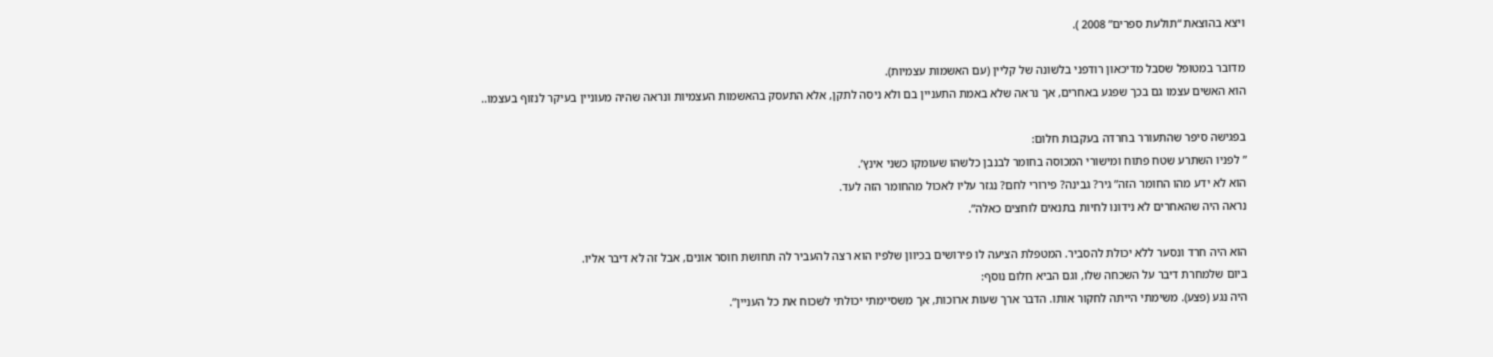ויצא בהוצאת “תולעת ספרים” 2008 ).

מדובר במטופל שסבל מדיכאון רודפני בלשונה של קליין (עם האשמות עצמיות).
הוא האשים עצמו גם בכך שפגע באחרים, אך נראה שלא באמת התעניין בם ולא ניסה לתקן, אלא התעסק בהאשמות העצמיות ונראה שהיה מעוניין בעיקר לנזוף בעצמו..

בפגישה סיפר שהתעורר בחרדה בעקבות חלום:
” לפניו השתרע שטח פתוח ומישורי המכוסה בחומר לבנבן כלשהו שעומקו כשני אינץ’.
הוא לא ידע מהו החומר הזה” גיר? גבינה? פירורי לחם? נגזר עליו לאכול מהחומר הזה לעד.
נראה היה שהאחרים לא נידונו לחיות בתנאים לוחצים כאלה”.

הוא היה חרד ונסער ללא יכולת להסביר. המטפלת הציעה לו פירושים בכיוון שלפיו הוא רצה להעביר לה תחושת חוסר אונים, אבל זה לא דיבר אליו.
ביום שלמחרת דיבר על השכחה שלו, וגם הביא חלום נוסף:
היה נגע (פצע). משימתי הייתה לחקור אותו. הדבר ארך שעות ארוכות, אך משסיימתי יכולתי לשכוח את כל העניין”.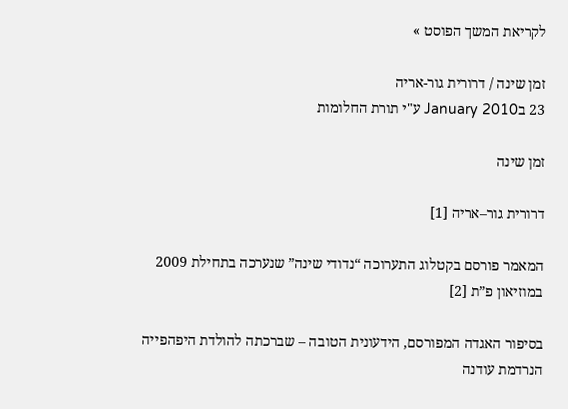לקריאת המשך הפוסט »

זמן שינה / דרורית גור-אריה
23 בJanuary 2010 ע"י תורת החלומות

זמן שינה

דרורית גור–אריה [1]

המאמר פורסם בקטלוג התערוכה “נדודי שינה” שנערכה בתחילת 2009 במוזיאון פ”ת [2]

בסיפור האגדה המפורסם, הידעונית הטובה – שברכתה להולדת היפהפייה הנרדמת עודנה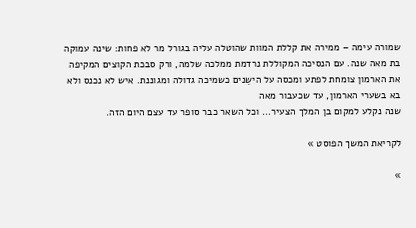שמורה עימה – ממירה את קללת המוות שהוטלה עליה בגורל מר לא פחות: שינה עמוקה בת מאה שנה. עם הנסיכה המקוללת נרדמת ממלכה שלמה, ורק סבכת הקוצים המקיפה את הארמון צומחת לפתע ומכסה על הישֵנים כשמיכה גדולה ומגוננת. איש לא נכנס ולא בא בשערי הארמון, עד שכעבור מאה
שנה נקלע למקום בן המלך הצעיר… וכל השאר כבר סופר עד עצם היום הזה.

לקריאת המשך הפוסט »

»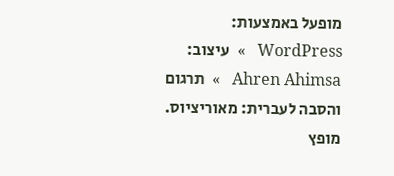מופעל באמצעות: WordPress   »  עיצוב: Ahren Ahimsa   »  תרגום והסבה לעברית: מאוריציוס.   מופץ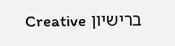ברישיון Creative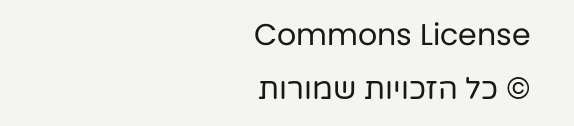Commons License
© כל הזכויות שמורות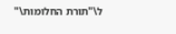ל\"תורת החלומות\"